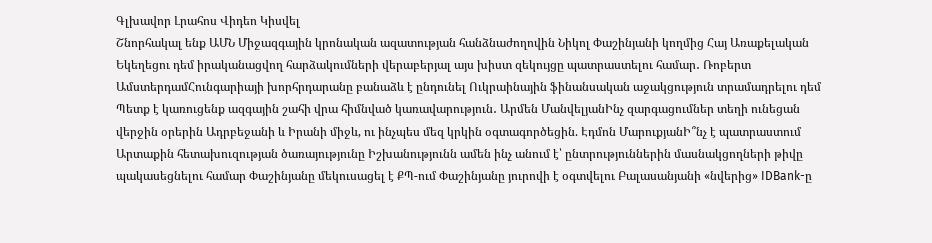Գլխավոր Լրահոս Վիդեո Կիսվել
Շնորհակալ ենք ԱՄՆ Միջազգային կրոնական ազատության հանձնաժողովին Նիկոլ Փաշինյանի կողմից Հայ Առաքելական Եկեղեցու դեմ իրականացվող հարձակումների վերաբերյալ այս խիստ զեկույցը պատրաստելու համար․ Ռոբերտ ԱմստերդամՀունգարիայի խորհրդարանը բանաձև է ընդունել Ուկրաինային ֆինանսական աջակցություն տրամադրելու դեմ Պետք է կառուցենք ազգային շահի վրա հիմնված կառավարություն․ Արմեն ՄանվելյանԻնչ զարգացումներ տեղի ունեցան վերջին օրերին Ադրբեջանի և Իրանի միջև, ու ինչպես մեզ կրկին օգտագործեցին. Էդմոն ՄարուքյանԻ՞նչ է պատրաստում Արտաքին հետախուզության ծառայությունը Իշխանությունն ամեն ինչ անում է՝ ընտրություններին մասնակցողների թիվը պակասեցնելու համար Փաշինյանը մեկուսացել է ՔՊ-ում Փաշինյանը յուրովի է օգտվելու Բալասանյանի «նվերից» IDBank-ը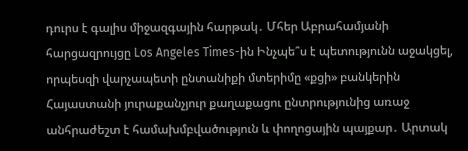դուրս է գալիս միջազգային հարթակ․ Մհեր Աբրահամյանի հարցազրույցը Los Angeles Times-ին Ինչպե՞ս է պետությունն աջակցել, որպեսզի վարչապետի ընտանիքի մտերիմը «քցի» բանկերին Հայաստանի յուրաքանչյուր քաղաքացու ընտրությունից առաջ անհրաժեշտ է համախմբվածություն և փողոցային պայքար․ Արտակ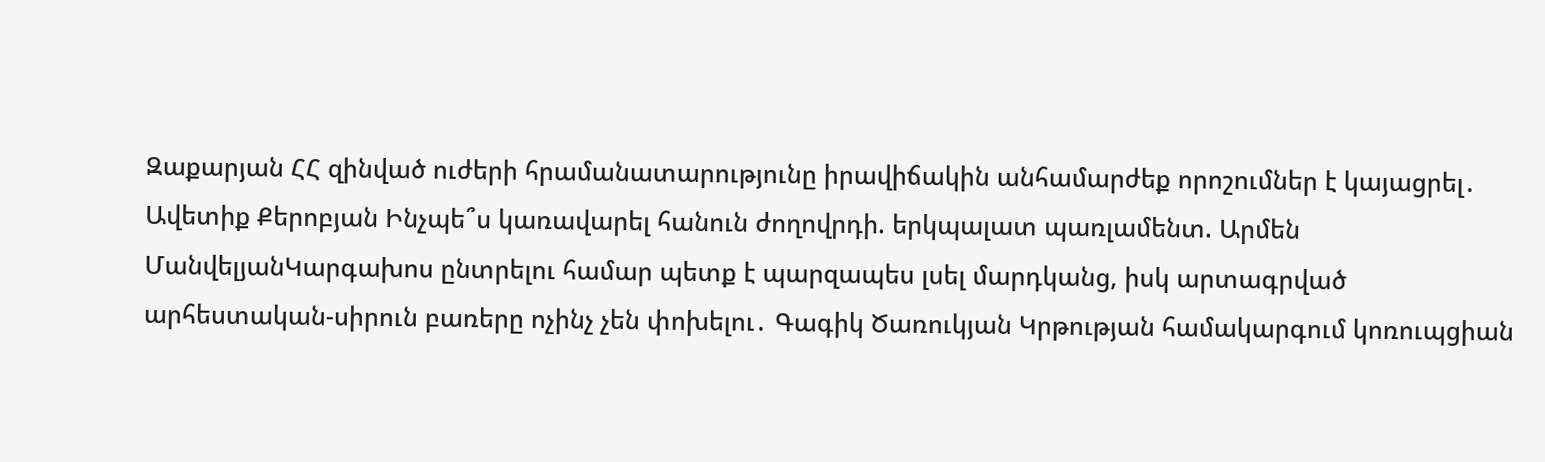Զաքարյան ՀՀ զինված ուժերի հրամանատարությունը իրավիճակին անհամարժեք որոշումներ է կայացրել․ Ավետիք Քերոբյան Ինչպե՞ս կառավարել հանուն ժողովրդի. երկպալատ պառլամենտ. Արմեն ՄանվելյանԿարգախոս ընտրելու համար պետք է պարզապես լսել մարդկանց, իսկ արտագրված արհեստական-սիրուն բառերը ոչինչ չեն փոխելու․ Գագիկ Ծառուկյան Կրթության համակարգում կոռուպցիան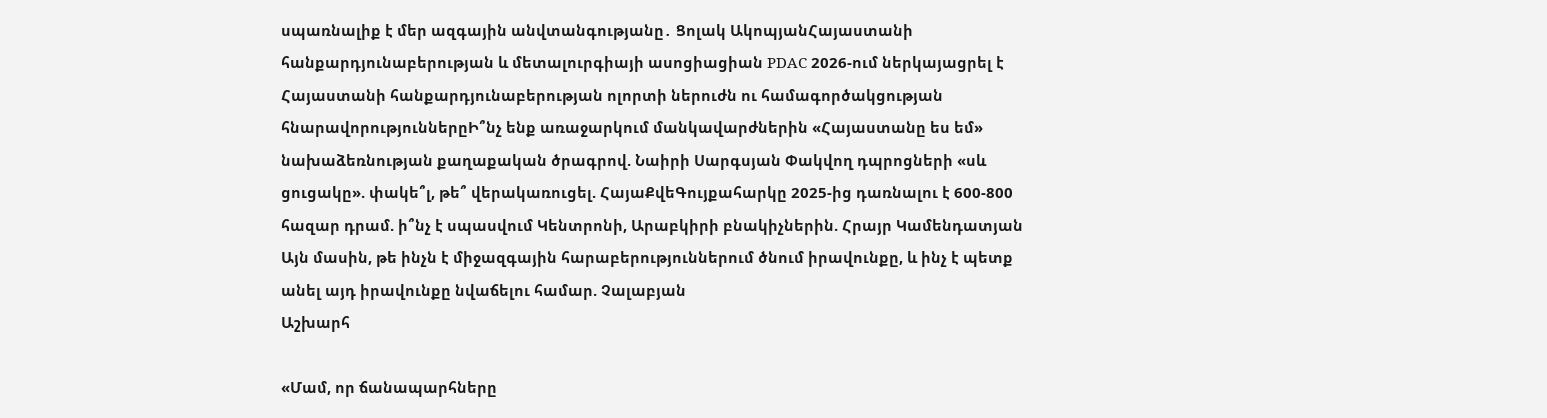սպառնալիք է մեր ազգային անվտանգությանը․ Ցոլակ ԱկոպյանՀայաստանի հանքարդյունաբերության և մետալուրգիայի ասոցիացիան PDAC 2026-ում ներկայացրել է Հայաստանի հանքարդյունաբերության ոլորտի ներուժն ու համագործակցության հնարավորություններըԻ՞նչ ենք առաջարկում մանկավարժներին «Հայաստանը ես եմ» նախաձեռնության քաղաքական ծրագրով. Նաիրի Սարգսյան Փակվող դպրոցների «սև ցուցակը». փակե՞լ, թե՞ վերակառուցել. ՀայաՔվեԳույքահարկը 2025-ից դառնալու է 600-800 հազար դրամ. ի՞նչ է սպասվում Կենտրոնի, Արաբկիրի բնակիչներին. Հրայր Կամենդատյան Այն մասին, թե ինչն է միջազգային հարաբերություններում ծնում իրավունքը, և ինչ է պետք անել այդ իրավունքը նվաճելու համար. Չալաբյան
Աշխարհ

«Մամ, որ ճանապարհները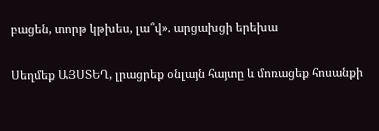բացեն, տորթ կթխես, լա՞վ». արցախցի երեխա

Սեղմեք ԱՅՍՏԵՂ, լրացրեք օնլայն հայտը և մոռացեք հոսանքի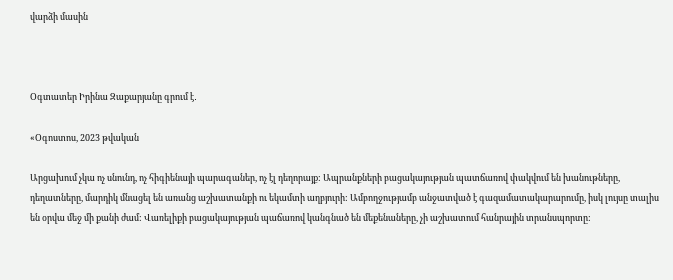վարձի մասին



Օգտատեր Իրինա Զաքարյանը գրում է․

«Օգոստոս, 2023 թվական

Արցախում չկա ոչ սնունդ, ոչ հիգիենայի պարագաներ, ոչ էլ դեղորայք: Ապրանքների բացակայության պատճառով փակվում են խանութները, դեղատները, մարդիկ մնացել են առանց աշխատանքի ու եկամտի աղբյուրի: Ամբողջությամբ անջատված է գազամատակարարումը, իսկ լույսը տալիս են օրվա մեջ մի քանի ժամ: Վառելիքի բացակայության պաճառով կանգնած են մեքենաները, չի աշխատում հանրային տրանսպորտը: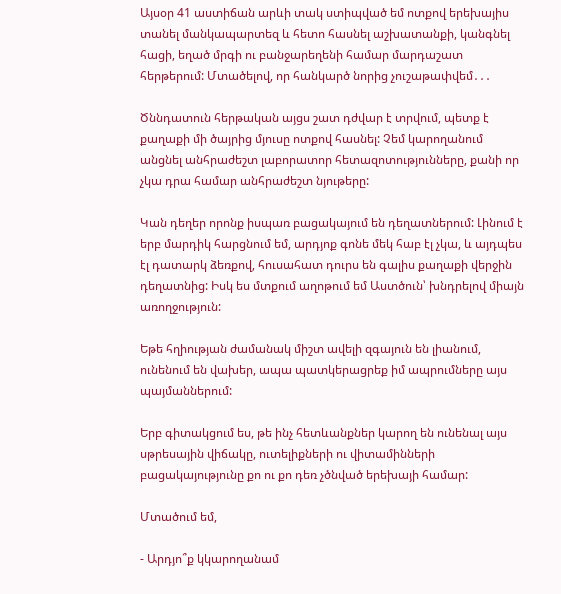Այսօր 41 աստիճան արևի տակ ստիպված եմ ոտքով երեխայիս տանել մանկապարտեզ և հետո հասնել աշխատանքի, կանգնել հացի, եղած մրգի ու բանջարեղենի համար մարդաշատ հերթերում: Մտածելով, որ հանկարծ նորից չուշաթափվեմ․․․

Ծննդատուն հերթական այցս շատ դժվար է տրվում, պետք է քաղաքի մի ծայրից մյուսը ոտքով հասնել: Չեմ կարողանում անցնել անհրաժեշտ լաբորատոր հետազոտությունները, քանի որ չկա դրա համար անհրաժեշտ նյութերը:

Կան դեղեր որոնք իսպառ բացակայում են դեղատներում: Լինում է երբ մարդիկ հարցնում եմ, արդյոք գոնե մեկ հաբ էլ չկա, և այդպես էլ դատարկ ձեռքով, հուսահատ դուրս են գալիս քաղաքի վերջին դեղատնից: Իսկ ես մտքում աղոթում եմ Աստծուն՝ խնդրելով միայն առողջություն:

Եթե հղիության ժամանակ միշտ ավելի զգայուն են լիանում, ունենում են վախեր, ապա պատկերացրեք իմ ապրումները այս պայմաններում:

Երբ գիտակցում ես, թե ինչ հետևանքներ կարող են ունենալ այս սթրեսային վիճակը, ուտելիքների ու վիտամինների բացակայությունը քո ու քո դեռ չծնված երեխայի համար:

Մտածում եմ,

- Արդյո՞ք կկարողանամ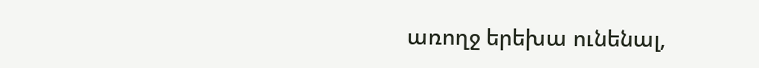առողջ երեխա ունենալ,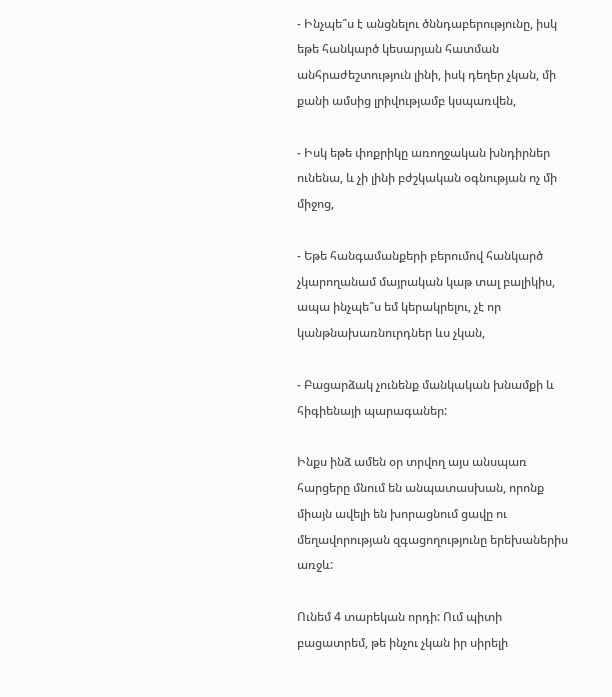- Ինչպե՞ս է անցնելու ծննդաբերությունը, իսկ եթե հանկարծ կեսարյան հատման անհրաժեշտություն լինի, իսկ դեղեր չկան, մի քանի ամսից լրիվությամբ կսպառվեն,

- Իսկ եթե փոքրիկը առողջական խնդիրներ ունենա, և չի լինի բժշկական օգնության ոչ մի միջոց,

- Եթե հանգամանքերի բերումով հանկարծ չկարողանամ մայրական կաթ տալ բալիկիս, ապա ինչպե՞ս եմ կերակրելու, չէ որ կանթնախառնուրդներ ևս չկան,

- Բացարձակ չունենք մանկական խնամքի և հիգիենայի պարագաներ:

Ինքս ինձ ամեն օր տրվող այս անսպառ հարցերը մնում են անպատասխան, որոնք միայն ավելի են խորացնում ցավը ու մեղավորության զգացողությունը երեխաներիս առջև:

Ունեմ 4 տարեկան որդի: Ում պիտի բացատրեմ, թե ինչու չկան իր սիրելի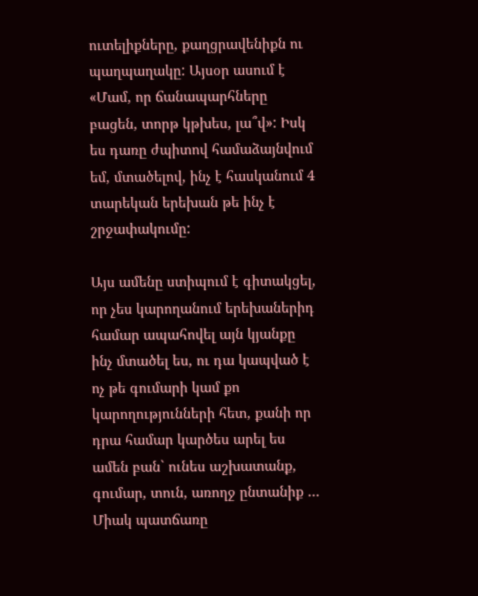ուտելիքները, քաղցրավենիքն ու պաղպաղակը: Այսօր ասում է «Մամ, որ ճանապարհները բացեն, տորթ կթխես, լա՞վ»: Իսկ ես դառը ժպիտով համաձայնվում եմ, մտածելով, ինչ է հասկանում 4 տարեկան երեխան թե ինչ է շրջափակումը:

Այս ամենը ստիպում է գիտակցել, որ չես կարողանում երեխաներիդ համար ապահովել այն կյանքը ինչ մտածել ես, ու դա կապված է ոչ թե գումարի կամ քո կարողությունների հետ, քանի որ դրա համար կարծես արել ես ամեն բան` ունես աշխատանք, գումար, տուն, առողջ ընտանիք … Միակ պատճառը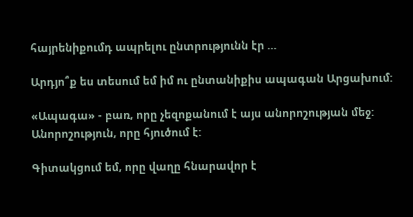հայրենիքումդ ապրելու ընտրությունն էր …

Արդյո՞ք ես տեսում եմ իմ ու ընտանիքիս ապագան Արցախում:

«Ապագա» - բառ, որը չեզոքանում է այս անորոշության մեջ: Անորոշություն, որը հյուծում է:

Գիտակցում եմ, որը վաղը հնարավոր է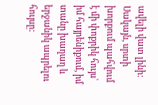ավելի վատ լինի: Սակայն, սրտի խորքում պահվում է մի փոքրիկ հույս` իմ հայրենիքում, իմ տանը խաղաղ և երջանիկ ապրելու հույսը: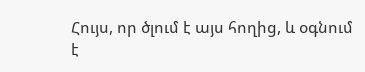Հույս, որ ծլում է այս հողից, և օգնում է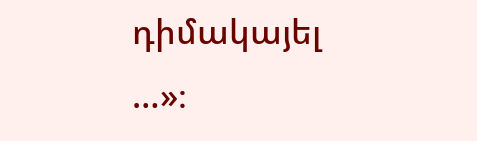դիմակայել …»։